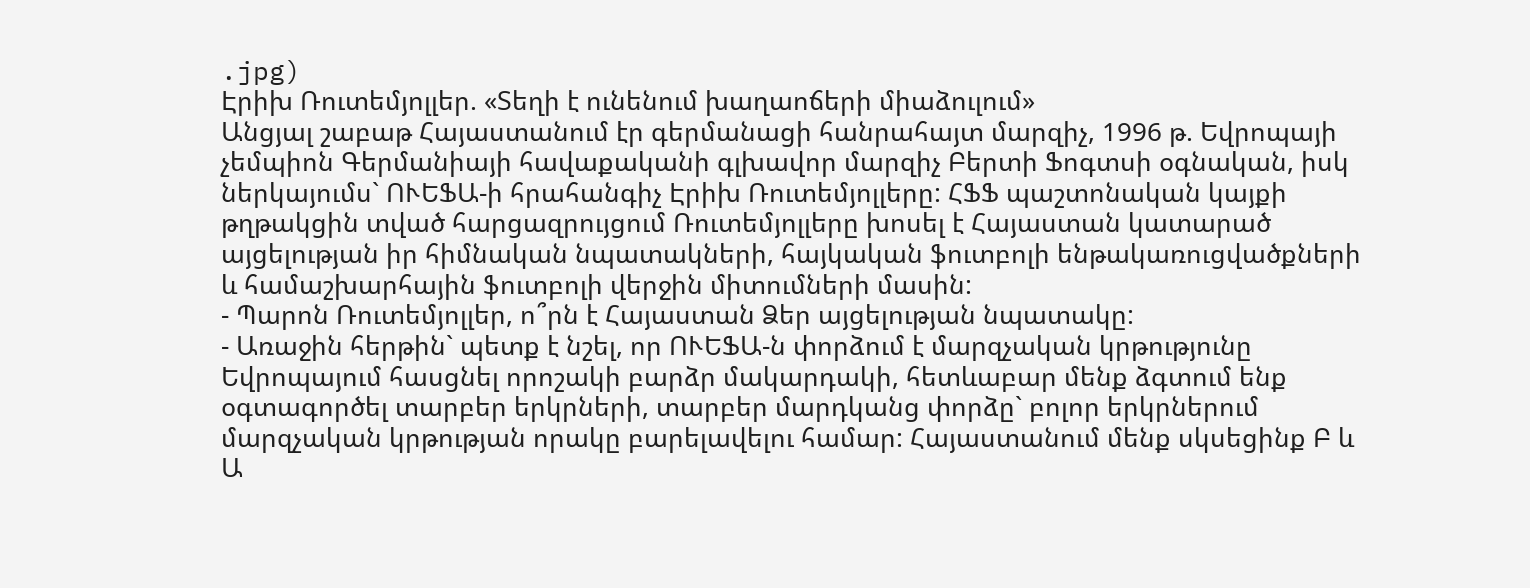.jpg)
Էրիխ Ռուտեմյոլլեր. «Տեղի է ունենում խաղաոճերի միաձուլում»
Անցյալ շաբաթ Հայաստանում էր գերմանացի հանրահայտ մարզիչ, 1996 թ. Եվրոպայի չեմպիոն Գերմանիայի հավաքականի գլխավոր մարզիչ Բերտի Ֆոգտսի օգնական, իսկ ներկայումս` ՈՒԵՖԱ-ի հրահանգիչ Էրիխ Ռուտեմյոլլերը: ՀՖՖ պաշտոնական կայքի թղթակցին տված հարցազրույցում Ռուտեմյոլլերը խոսել է Հայաստան կատարած այցելության իր հիմնական նպատակների, հայկական ֆուտբոլի ենթակառուցվածքների և համաշխարհային ֆուտբոլի վերջին միտումների մասին:
- Պարոն Ռուտեմյոլլեր, ո՞րն է Հայաստան Ձեր այցելության նպատակը:
- Առաջին հերթին` պետք է նշել, որ ՈՒԵՖԱ-ն փորձում է մարզչական կրթությունը Եվրոպայում հասցնել որոշակի բարձր մակարդակի, հետևաբար մենք ձգտում ենք օգտագործել տարբեր երկրների, տարբեր մարդկանց փորձը` բոլոր երկրներում մարզչական կրթության որակը բարելավելու համար: Հայաստանում մենք սկսեցինք Բ և Ա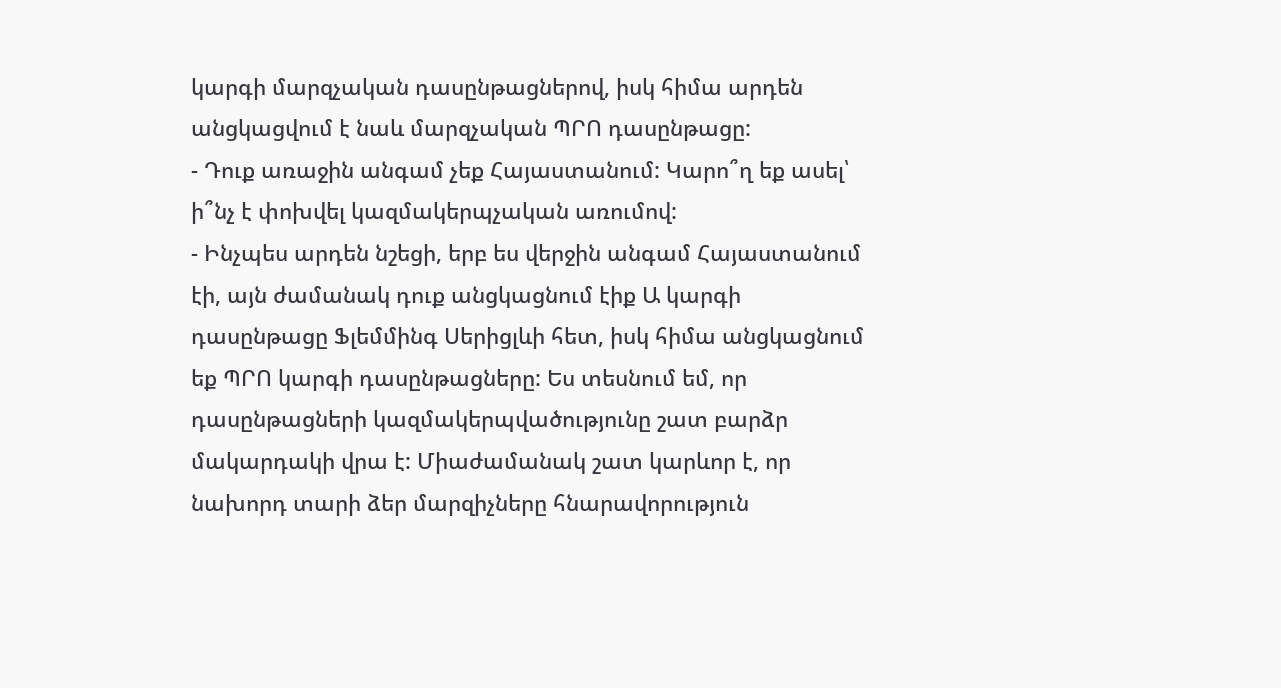կարգի մարզչական դասընթացներով, իսկ հիմա արդեն անցկացվում է նաև մարզչական ՊՐՈ դասընթացը:
- Դուք առաջին անգամ չեք Հայաստանում: Կարո՞ղ եք ասել՝ ի՞նչ է փոխվել կազմակերպչական առումով:
- Ինչպես արդեն նշեցի, երբ ես վերջին անգամ Հայաստանում էի, այն ժամանակ դուք անցկացնում էիք Ա կարգի դասընթացը Ֆլեմմինգ Սերիցլևի հետ, իսկ հիմա անցկացնում եք ՊՐՈ կարգի դասընթացները: Ես տեսնում եմ, որ դասընթացների կազմակերպվածությունը շատ բարձր մակարդակի վրա է: Միաժամանակ շատ կարևոր է, որ նախորդ տարի ձեր մարզիչները հնարավորություն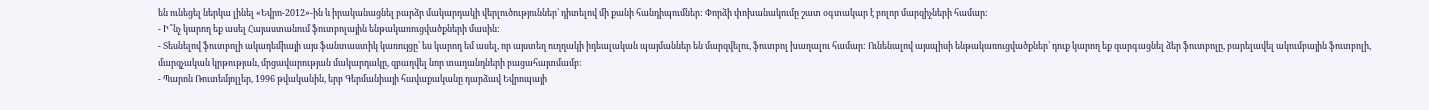են ունեցել ներկա լինել «Եվրո-2012»-ին և իրականացնել բարձր մակարդակի վերլուծություններ՝ դիտելով մի քանի հանդիպումներ: Փորձի փոխանակումը շատ օգտակար է բոլոր մարզիչների համար:
- Ի՞նչ կարող եք ասել Հայաստանում ֆուտբոլային ենթակառուցվածքների մասին:
- Տեսնելով ֆուտբոլի ակադեմիայի այս ֆանտաստիկ կառույցը՝ ես կարող եմ ասել, որ այստեղ ուղղակի իդեալական պայմաններ են մարզվելու, ֆուտբոլ խաղալու համար: Ունենալով այսպիսի ենթակառուցվածքներ՝ դուք կարող եք զարգացնել ձեր ֆուտբոլը, բարելավել ակումբային ֆուտբոլի, մարզչական կրթության, մրցավարության մակարդակը, զբաղվել նոր տաղանդների բացահայտմամբ:
- Պարոն Ռուտեմյոլլեր, 1996 թվականին, երբ Գերմանիայի հավաքականը դարձավ Եվրոպայի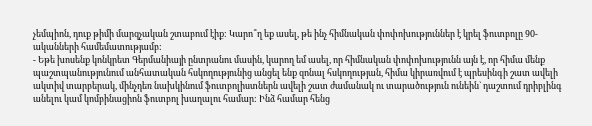չեմպիոն, դուք թիմի մարզչական շտաբում էիք: Կարո՞ղ եք ասել, թե ինչ հիմնական փոփոխություններ է կրել ֆուտբոլը 90-ականների համեմատությամբ:
- Եթե խոսենք կոնկրետ Գերմանիայի ընտրանու մասին, կարող եմ ասել, որ հիմնական փոփոխությունն այն է, որ հիմա մենք պաշտպանությունում անհատական հսկողությունից անցել ենք զոնալ հսկողության, հիմա կիրառվում է պրեսինգի շատ ավելի ակտիվ տարբերակ, մինչդեռ նախկինում ֆուտբոլիստներն ավելի շատ ժամանակ ու տարածություն ունեին` դաշտում դրիբլինգ անելու կամ կոմբինացիոն ֆուտբոլ խաղալու համար: Ինձ համար հենց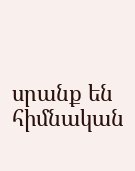սրանք են հիմնական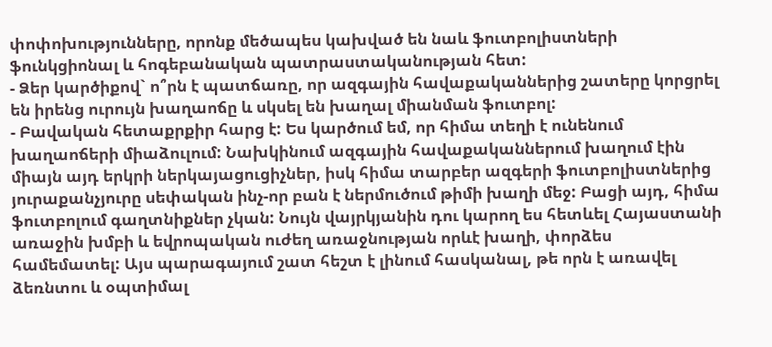փոփոխությունները, որոնք մեծապես կախված են նաև ֆուտբոլիստների ֆունկցիոնալ և հոգեբանական պատրաստականության հետ:
- Ձեր կարծիքով` ո՞րն է պատճառը, որ ազգային հավաքականներից շատերը կորցրել են իրենց ուրույն խաղաոճը և սկսել են խաղալ միանման ֆուտբոլ:
- Բավական հետաքրքիր հարց է: Ես կարծում եմ, որ հիմա տեղի է ունենում խաղաոճերի միաձուլում: Նախկինում ազգային հավաքականներում խաղում էին միայն այդ երկրի ներկայացուցիչներ, իսկ հիմա տարբեր ազգերի ֆուտբոլիստներից յուրաքանչյուրը սեփական ինչ-որ բան է ներմուծում թիմի խաղի մեջ: Բացի այդ, հիմա ֆուտբոլում գաղտնիքներ չկան: Նույն վայրկյանին դու կարող ես հետևել Հայաստանի առաջին խմբի և եվրոպական ուժեղ առաջնության որևէ խաղի, փորձես համեմատել: Այս պարագայում շատ հեշտ է լինում հասկանալ, թե որն է առավել ձեռնտու և օպտիմալ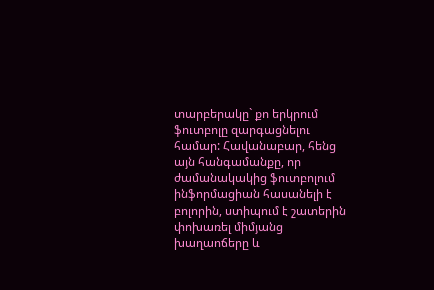տարբերակը` քո երկրում ֆուտբոլը զարգացնելու համար: Հավանաբար, հենց այն հանգամանքը, որ ժամանակակից ֆուտբոլում ինֆորմացիան հասանելի է բոլորին, ստիպում է շատերին փոխառել միմյանց խաղաոճերը և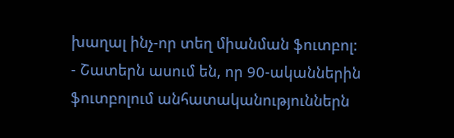խաղալ ինչ-որ տեղ միանման ֆուտբոլ:
- Շատերն ասում են, որ 90-ականներին ֆուտբոլում անհատականություններն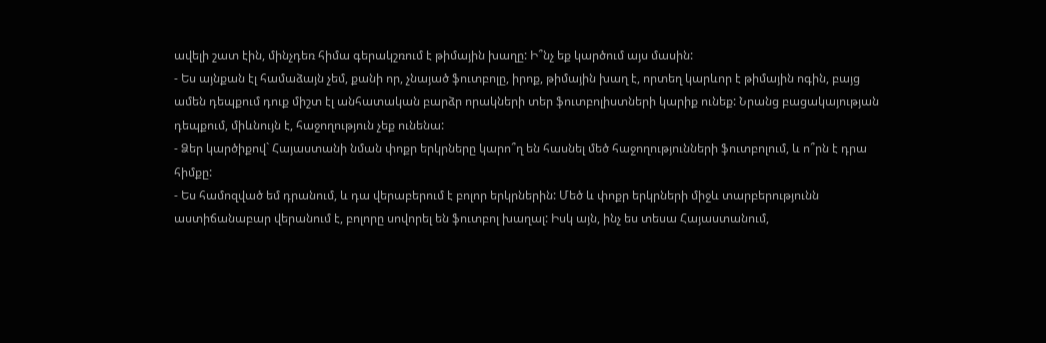ավելի շատ էին, մինչդեռ հիմա գերակշռում է թիմային խաղը: Ի՞նչ եք կարծում այս մասին:
- Ես այնքան էլ համաձայն չեմ, քանի որ, չնայած ֆուտբոլը, իրոք, թիմային խաղ է, որտեղ կարևոր է թիմային ոգին, բայց ամեն դեպքում դուք միշտ էլ անհատական բարձր որակների տեր ֆուտբոլիստների կարիք ունեք: Նրանց բացակայության դեպքում, միևնույն է, հաջողություն չեք ունենա:
- Ձեր կարծիքով` Հայաստանի նման փոքր երկրները կարո՞ղ են հասնել մեծ հաջողությունների ֆուտբոլում, և ո՞րն է դրա հիմքը:
- Ես համոզված եմ դրանում, և դա վերաբերում է բոլոր երկրներին: Մեծ և փոքր երկրների միջև տարբերությունն աստիճանաբար վերանում է, բոլորը սովորել են ֆուտբոլ խաղալ: Իսկ այն, ինչ ես տեսա Հայաստանում,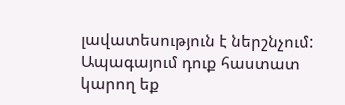լավատեսություն է ներշնչում: Ապագայում դուք հաստատ կարող եք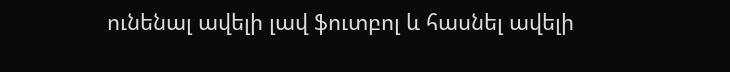ունենալ ավելի լավ ֆուտբոլ և հասնել ավելի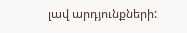լավ արդյունքների: